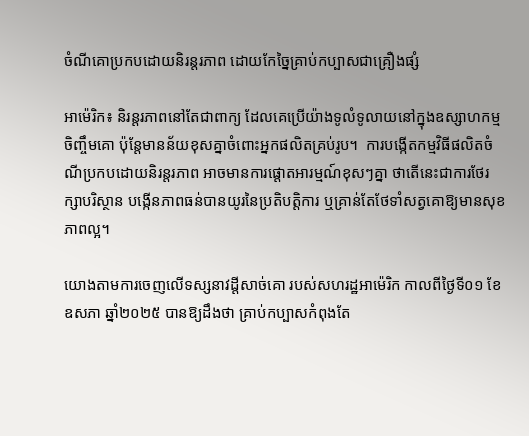ចំណីគោប្រកបដោយនិរន្តរភាព ដោយកែច្នៃគ្រាប់កប្បាសជាគ្រឿងផ្សំ

អាម៉េរិក៖ និរន្តរភាពនៅតែជាពាក្យ ដែលគេប្រើយ៉ាងទូលំទូលាយនៅក្នុងឧស្សាហកម្មចិញ្ចឹមគោ ប៉ុន្តែមានន័យខុសគ្នាចំពោះអ្នកផលិតគ្រប់រូប។  ការបង្កើតកម្មវិធីផលិតចំណីប្រកបដោយនិរន្តរភាព អាចមានការផ្តោតអារម្មណ៍ខុសៗគ្នា ថាតើនេះជាការថែរក្សាបរិស្ថាន បង្កើនភាពធន់បានយូរនៃប្រតិបត្តិការ ឬគ្រាន់តែថែទាំសត្វគោឱ្យមានសុខភាពល្អ។

យោងតាមការចេញលើទស្សនាវដ្តីសាច់គោ របស់សហរដ្ឋអាម៉េរិក កាលពីថ្ងៃទី០១ ខែឧសភា ឆ្នាំ២០២៥ បានឱ្យដឹងថា គ្រាប់កប្បាសកំពុងតែ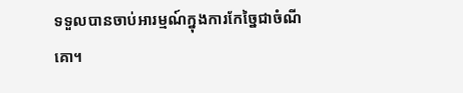ទទួលបានចាប់អារម្មណ៍ក្នុងការកែច្នៃជាចំណីគោ។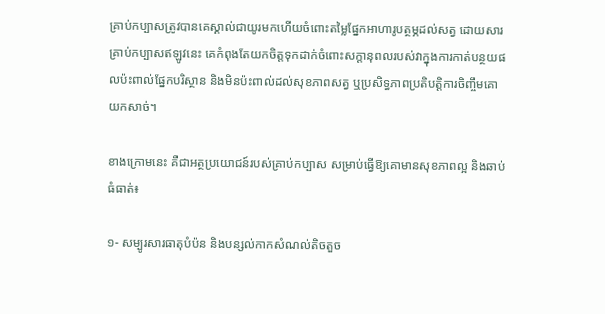គ្រាប់កប្បាសត្រូវបានគេស្គាល់ជាយូរមកហើយចំពោះតម្លៃផ្នែកអាហារូបត្ថម្ភដល់សត្វ ដោយសារគ្រាប់កប្បាសឥឡូវនេះ គេកំពុងតែយកចិត្តទុកដាក់ចំពោះសក្តានុពលរបស់វាក្នុងការកាត់បន្ថយផលប៉ះពាល់ផ្នែកបរិស្ថាន និងមិនប៉ះពាល់ដល់សុខភាពសត្វ ឬប្រសិទ្ធភាពប្រតិបត្តិការចិញ្ចឹមគោយកសាច់។

ខាងក្រោមនេះ គឺជាអត្ថប្រយោជន៍របស់គ្រាប់កប្បាស សម្រាប់ធ្វើឱ្យគោមានសុខភាពល្អ និងឆាប់ធំធាត់៖

១- សម្បូរសារធាតុបំប៉ន និងបន្សល់កាកសំណល់តិចតួច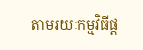តាមរយៈកម្មវិធីផ្ត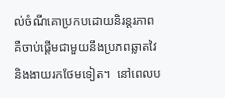ល់ចំណីគោប្រកបដោយនិរន្តរភាព គឺចាប់ផ្តើមជាមួយនឹងប្រភពឆ្លាតវៃ និងងាយរកថែមទៀត។  នៅពេលប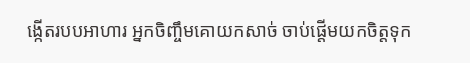ង្កើតរបបអាហារ អ្នកចិញ្ចឹមគោយកសាច់ ចាប់ផ្តើមយកចិត្តទុក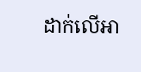ដាក់លើអា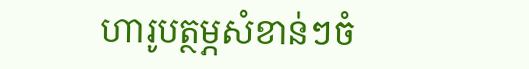ហារូបត្ថម្ភសំខាន់ៗចំ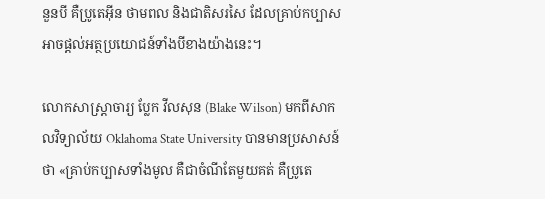នួនបី គឺប្រូតេអ៊ីន ថាមពល និងជាតិសរសៃ ដែលគ្រាប់កប្បាសអាចផ្តល់អត្ថប្រយោជន៍ទាំងបីខាងយ៉ាងនេះ។

លោកសាស្ត្រាចារ្យ ប្លែក វីលសុន (Blake Wilson) មកពីសាកលវិទ្យាល័យ Oklahoma State University បានមានប្រសាសន៍ថា «គ្រាប់កប្បាសទាំងមូល គឺជាចំណីតែមួយគត់ គឺប្រូតេ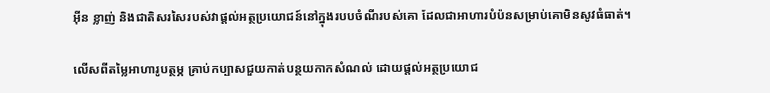អ៊ីន ខ្លាញ់ និងជាតិសរសៃរបស់វាផ្តល់អត្ថប្រយោជន៍នៅក្នុងរបបចំណីរបស់គោ ដែលជាអាហារបំប៉នសម្រាប់គោមិនសូវធំធាត់។

លើសពីតម្លៃអាហារូបត្ថម្ភ គ្រាប់កប្បាសជួយកាត់បន្ថយកាកសំណល់ ដោយផ្តល់អត្ថប្រយោជ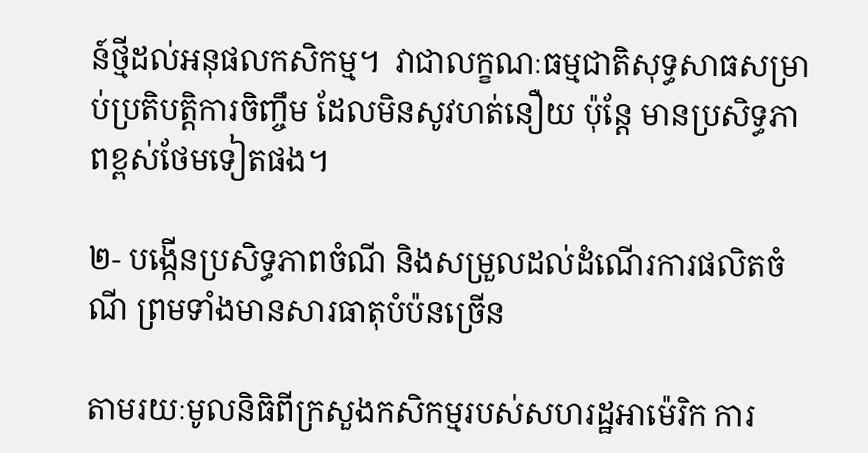ន៍ថ្មីដល់អនុផលកសិកម្ម។  វាជាលក្ខណៈធម្មជាតិសុទ្ធសាធសម្រាប់ប្រតិបត្តិការចិញ្ចឹម ដែលមិនសូវហត់នឿយ ប៉ុន្តែ មានប្រសិទ្ធភាពខ្ពស់ថែមទៀតផង។

២- បង្កើនប្រសិទ្ធភាពចំណី និងសម្រួលដល់ដំណើរការផលិតចំណី ព្រមទាំងមានសារធាតុបំប៉នច្រើន

តាមរយៈមូលនិធិពីក្រសួងកសិកម្មរបស់សហរដ្ឋអាម៉េរិក ការ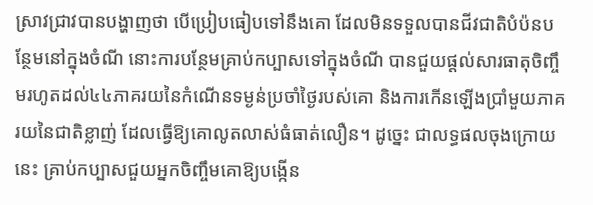ស្រាវជ្រាវបានបង្ហាញថា បើប្រៀបធៀបទៅនឹងគោ ដែលមិនទទួលបានជីវជាតិបំប៉នបន្ថែមនៅក្នុងចំណី នោះការបន្ថែមគ្រាប់កប្បាសទៅក្នុងចំណី បានជួយផ្តល់សារធាតុចិញ្ចឹមរហូតដល់៤៤ភាគរយនៃកំណើនទម្ងន់ប្រចាំថ្ងៃរបស់គោ និងការកើនឡើងប្រាំមួយភាគរយនៃជាតិខ្លាញ់ ដែលធ្វើឱ្យគោលូតលាស់ធំធាត់លឿន។ ដូច្នេះ ជាលទ្ធផលចុងក្រោយនេះ គ្រាប់កប្បាសជួយអ្នកចិញ្ចឹមគោឱ្យបង្កើន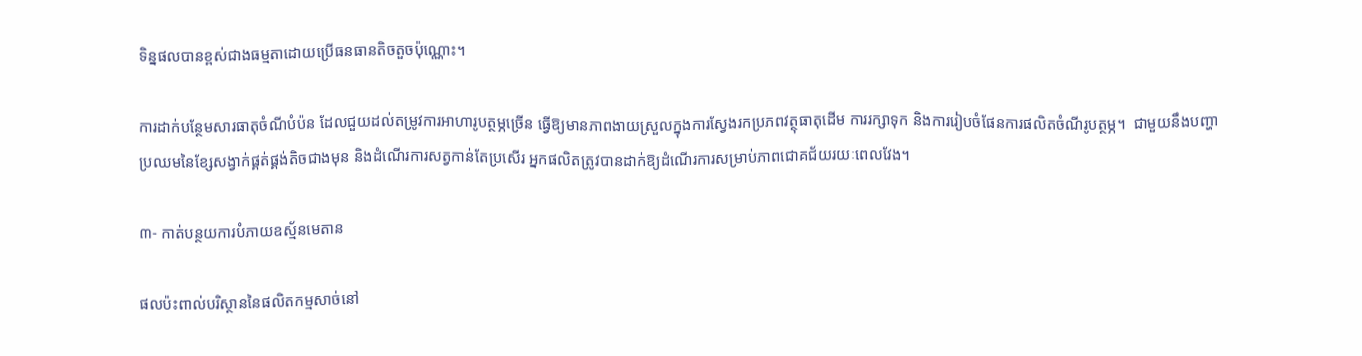ទិន្នផលបានខ្ពស់ជាងធម្មតាដោយប្រើធនធានតិចតួចប៉ុណ្ណោះ។

ការដាក់បន្ថែមសារធាតុចំណីបំប៉ន ដែលជួយដល់តម្រូវការអាហារូបត្ថម្ភច្រើន ធ្វើឱ្យមានភាពងាយស្រួលក្នុងការស្វែងរកប្រភពវត្ថុធាតុដើម ការរក្សាទុក និងការរៀបចំផែនការផលិតចំណីរូបត្ថម្ភ។  ជាមួយនឹងបញ្ហាប្រឈមនៃខ្សែសង្វាក់ផ្គត់ផ្គង់តិចជាងមុន និងដំណើរការសត្វកាន់តែប្រសើរ អ្នកផលិតត្រូវបានដាក់ឱ្យដំណើរការសម្រាប់ភាពជោគជ័យរយៈពេលវែង។

៣- កាត់បន្ថយការបំភាយឧស្ម័នមេតាន

ផលប៉ះពាល់បរិស្ថាននៃផលិតកម្មសាច់នៅ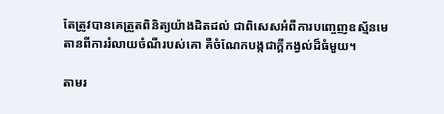តែត្រូវបានគេត្រួតពិនិត្យយ៉ាងដិតដល់ ជាពិសេសអំពីការបញ្ចេញឧស្ម័នមេតានពីការរំលាយចំណីរបស់គោ គឺចំណែកបង្កជាក្តីកង្វល់ដ៏ធំមួយ។

តាមរ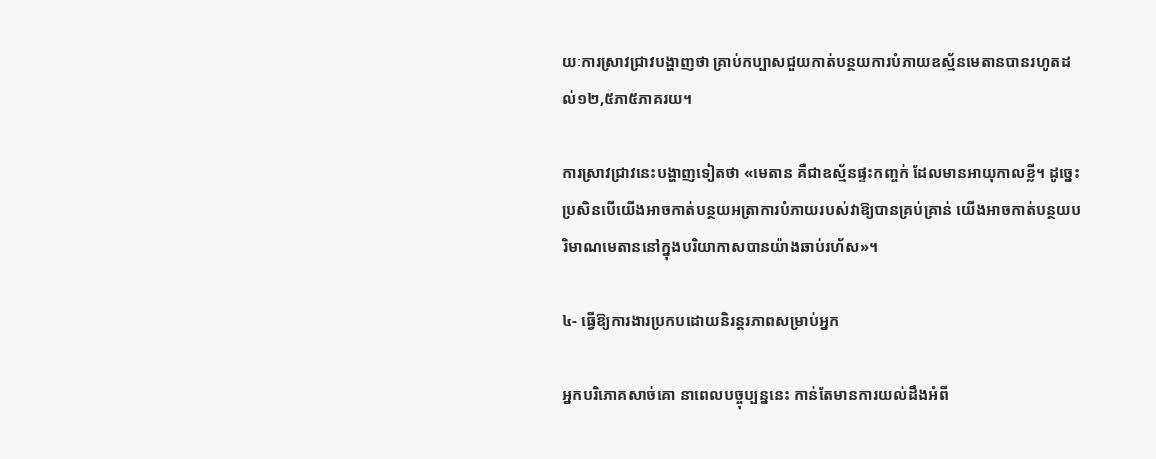យៈការស្រាវជ្រាវបង្ហាញថា គ្រាប់កប្បាសជួយកាត់បន្ថយការបំភាយឧស្ម័នមេតានបានរហូតដល់១២,៥ភា៥ភាគរយ។

ការស្រាវជ្រាវនេះបង្ហាញទៀតថា «មេតាន គឺជាឧស្ម័នផ្ទះកញ្ចក់ ដែលមានអាយុកាលខ្លី។ ដូច្នេះប្រសិនបើយើងអាចកាត់បន្ថយអត្រាការបំភាយរបស់វាឱ្យបានគ្រប់គ្រាន់ យើងអាចកាត់បន្ថយបរិមាណមេតាននៅក្នុងបរិយាកាសបានយ៉ាងឆាប់រហ័ស»។

៤- ធ្វើឱ្យការងារប្រកបដោយនិរន្តរភាពសម្រាប់អ្នក

អ្នកបរិភោគសាច់គោ នាពេលបច្ចុប្បន្ននេះ កាន់តែមានការយល់ដឹងអំពី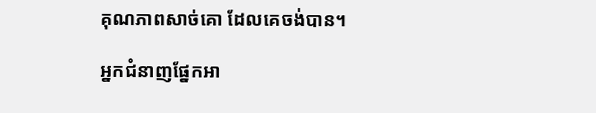គុណភាពសាច់គោ ដែលគេចង់បាន។

អ្នកជំនាញផ្នែកអា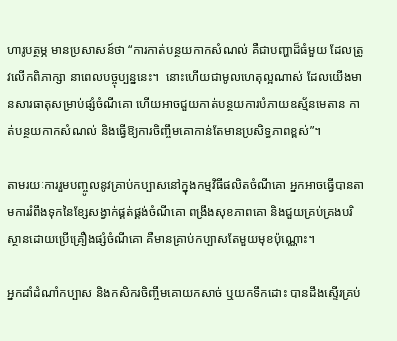ហារូបត្ថម្ភ មានប្រសាសន៍ថា “ការកាត់បន្ថយកាកសំណល់ គឺជាបញ្ហាដ៏ធំមួយ ដែលត្រូវលើកពិភាក្សា នាពេលបច្ចុប្បន្ននេះ។  នោះហើយជាមូលហេតុល្អណាស់ ដែលយើងមានសារធាតុសម្រាប់ផ្សំចំណីគោ ហើយអាចជួយកាត់បន្ថយការបំភាយឧស្ម័នមេតាន កាត់បន្ថយកាកសំណល់ និងធ្វើឱ្យការចិញ្ចឹមគោកាន់តែមានប្រសិទ្ធភាពខ្ពស់”។

តាមរយៈការរួមបញ្ចូលនូវគ្រាប់កប្បាសនៅក្នុងកម្មវិធីផលិតចំណីគោ អ្នកអាចធ្វើបានតាមការរំពឹងទុកនៃខ្សែសង្វាក់ផ្គត់ផ្គង់ចំណីគោ ពង្រឹងសុខភាពគោ និងជួយគ្រប់គ្រងបរិស្ថានដោយប្រើគ្រឿងផ្សំចំណីគោ គឺមានគ្រាប់កប្បាសតែមួយមុខប៉ុណ្ណោះ។

អ្នកដាំដំណាំកប្បាស និងកសិករចិញ្ចឹមគោយកសាច់ ឬយកទឹកដោះ បានដឹងស្ទើរគ្រប់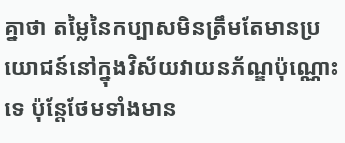គ្នាថា តម្លៃនៃកប្បាសមិនត្រឹមតែមានប្រយោជន៍នៅក្នុងវិស័យវាយនភ័ណ្ឌប៉ុណ្ណោះទេ ប៉ុន្តែថែមទាំងមាន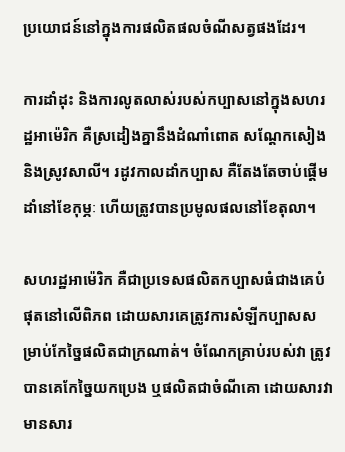ប្រយោជន៍នៅក្នុងការផលិតផលចំណីសត្វផងដែរ។

ការដាំដុះ និងការលូតលាស់របស់កប្បាសនៅក្នុងសហរដ្ឋអាម៉េរិក គឺស្រដៀងគ្នានឹងដំណាំពោត សណ្តែកសៀង និងស្រូវសាលី។ រដូវកាលដាំកប្បាស គឺតែងតែចាប់ផ្តើមដាំនៅខែកុម្ភៈ ហើយត្រូវបានប្រមូលផលនៅខែតុលា។

សហរដ្ឋអាម៉េរិក គឺជាប្រទេសផលិតកប្បាសធំជាងគេបំផុតនៅលើពិភព ដោយសារគេត្រូវការសំឡីកប្បាសសម្រាប់កែច្នៃផលិតជាក្រណាត់។ ចំណែកគ្រាប់របស់វា ត្រូវបានគេកែច្នៃយកប្រេង ឬផលិតជាចំណីគោ ដោយសារវាមានសារ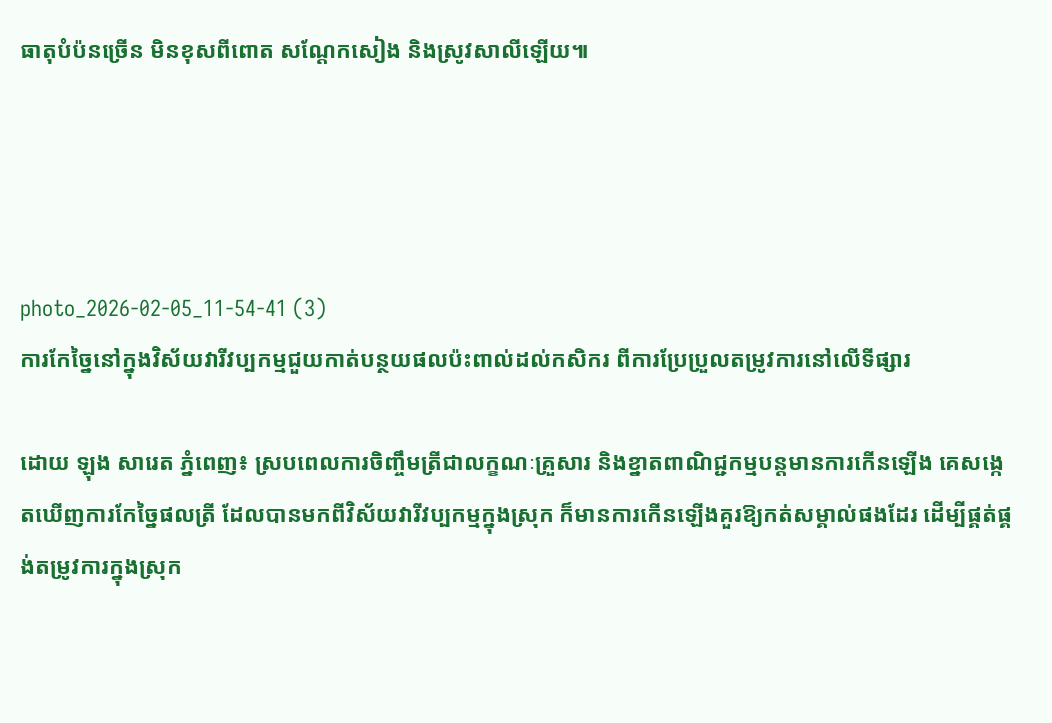ធាតុបំប៉នច្រើន មិនខុសពីពោត សណ្តែកសៀង និងស្រូវសាលីឡើយ៕




photo_2026-02-05_11-54-41 (3)
ការកែច្នៃនៅក្នុងវិស័យវារីវប្បកម្មជួយកាត់បន្ថយផលប៉ះពាល់ដល់កសិករ ពីការប្រែប្រួលតម្រូវការនៅលើទីផ្សារ

ដោយ ឡុង សារេត ភ្នំពេញ៖ ស្របពេលការចិញ្ចឹមត្រីជាលក្ខណៈគ្រួសារ និងខ្នាតពាណិជ្ជកម្មបន្តមានការកើនឡើង គេសង្កេតឃើញការកែច្នៃផលត្រី ដែលបានមកពីវិស័យវារីវប្បកម្មក្នុងស្រុក ក៏មានការកើនឡើងគួរឱ្យកត់សម្គាល់ផងដែរ ដើម្បីផ្គត់ផ្គង់តម្រូវការក្នុងស្រុក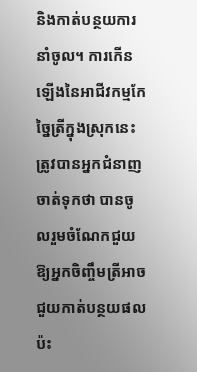និងកាត់បន្ថយការនាំចូល។ ការកើនឡើងនៃអាជីវកម្មកែច្នៃត្រីក្នុងស្រុកនេះ ត្រូវបានអ្នកជំនាញចាត់ទុកថា បានចូលរួមចំណែកជួយឱ្យអ្នកចិញ្ចឹមត្រីអាចជួយកាត់បន្ថយផលប៉ះ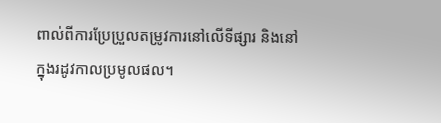ពាល់ពីការប្រែប្រួលតម្រូវការនៅលើទីផ្សារ និងនៅក្នុងរដូវកាលប្រមូលផល។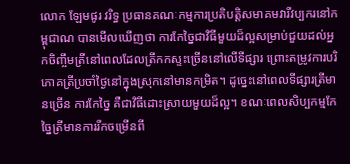លោក ឡែមផូរ វរិទ្ធ ប្រធានគណៈកម្មការប្រតិបត្តិសមាគមវារីវប្បករនៅកម្ពុជាណ បានមើលឃើញថា ការកែច្នៃជាវិធីមួយដ៏ល្អសម្រាប់ជួយដល់អ្នកចិញ្ចឹមត្រីនៅពេលដែលត្រីកកស្ទះច្រើននៅលើទីផ្សារ ព្រោះតម្រូវការបរិភោគត្រីប្រចាំថ្ងៃនៅក្នុងស្រុកនៅមានកម្រិត។ ដូច្នេះនៅពេលទីផ្សារត្រីមានច្រើន ការកែច្នៃ គឺជាវិធីដោះស្រាយមួយដ៏ល្អ។ ខណៈពេលសិប្បកម្មកែច្នៃត្រីមានការរីកចម្រើនពី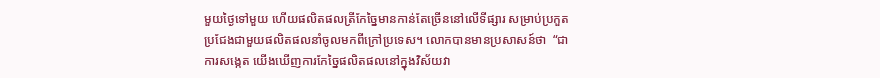មួយថ្ងៃទៅមួយ ហើយផលិតផលត្រីកែច្នៃមានកាន់តែច្រើននៅលើទីផ្សារ សម្រាប់ប្រកួតប្រជែងជាមួយផលិតផលនាំចូលមកពីក្រៅប្រទេស។ លោកបានមានប្រសាសន៍ថា  “ជាការសង្កេត យើងឃើញការកែច្នៃផលិតផលនៅក្នុងវិស័យវា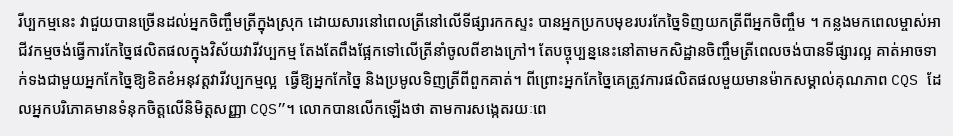រីប្បកម្មនេះ វាជួយបានច្រើនដល់អ្នកចិញ្ចឹមត្រីក្នុងស្រុក ដោយសារនៅពេលត្រីនៅលើទីផ្សារកកស្ទះ បានអ្នកប្រកបមុខរបរកែច្នៃទិញយកត្រីពីអ្នកចិញ្ចឹម ។ កន្លងមកពេលម្ចាស់អាជីវកម្មចង់ធ្វើការកែច្នៃផលិតផលក្នុងវិស័យវារីវប្បកម្ម តែងតែពឹងផ្អែកទៅលើត្រីនាំចូលពីខាងក្រៅ។ តែបច្ចុប្បន្ននេះនៅតាមកសិដ្ឋានចិញ្ចឹមត្រីពេលចង់បានទីផ្សារល្អ គាត់អាចទាក់ទងជាមួយអ្នកកែច្នៃឱ្យខិតខំអនុវត្តវារីវប្បកម្មល្អ  ធ្វើឱ្យអ្នកកែច្នៃ និងប្រមូលទិញត្រីពីពួកគាត់។ ពីព្រោះអ្នកកែច្នៃគេត្រូវការផលិតផលមួយមានម៉ាកសម្គាល់គុណភាព CQS ដែលអ្នកបរិភោគមានទំនុកចិត្តលើនិមិត្តសញ្ញា CQS”។ លោកបានលើកឡើងថា តាមការសង្កេតរយៈពេ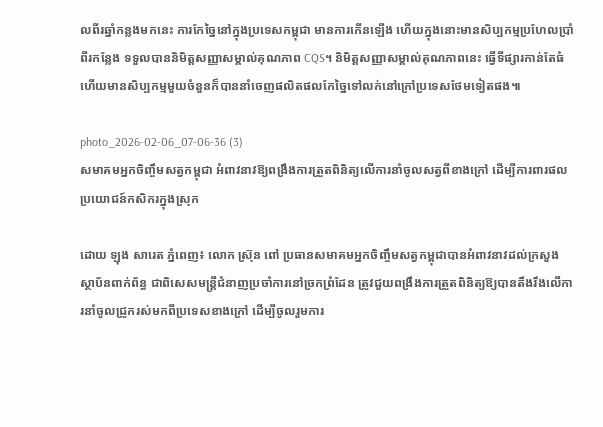លពីរឆ្នាំកន្លងមកនេះ ការកែច្នៃនៅក្នុងប្រទេសកម្ពុជា មានការកើនឡើង ហើយក្នុងនោះមានសិប្បកម្មប្រហែលប្រាំពីរកន្លែង ទទួលបាននិមិត្តសញ្ញាសម្គាល់គុណភាព CQS។ និមិត្តសញ្ញាសម្គាល់គុណភាពនេះ ធ្វើទីផ្សារកាន់តែធំ ហើយមានសិប្បកម្មមួយចំនួនក៏បាននាំចេញផលិតផលកែច្នៃទៅលក់នៅក្រៅប្រទេសថែមទៀតផង៕

photo_2026-02-06_07-06-36 (3)
សមាគមអ្នកចិញ្ចឹមសត្វកម្ពុជា អំពាវនាវឱ្យពង្រឹងការត្រួតពិនិត្យលើការនាំចូលសត្វពីខាងក្រៅ ដើម្បីការពារផលប្រយោជន៍កសិករក្នុងស្រុក

ដោយ ឡុង សារេត ភ្នំពេញ៖ លោក ស្រ៊ុន ពៅ ប្រធានសមាគមអ្នកចិញ្ចឹមសត្វកម្ពុជាបានអំពាវនាវដល់ក្រសួង ស្ថាប័នពាក់ព័ន្ធ ជាពិសេសមន្ត្រីជំនាញប្រចាំការនៅច្រកព្រំដែន ត្រូវជួយពង្រឹងការត្រួតពិនិត្យឱ្យបានតឹងរឹងលើការនាំចូលជ្រូករស់មកពីប្រទេសខាងក្រៅ ដើម្បីចូលរួមការ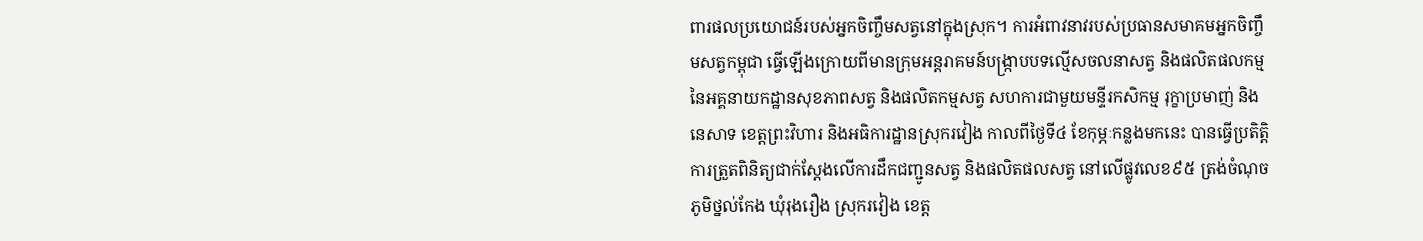ពារផលប្រយោជន៍របស់អ្នកចិញ្ចឹមសត្វនៅក្នុងស្រុក។ ការអំពាវនាវរបស់ប្រធានសមាគមអ្នកចិញ្ចឹមសត្វកម្ពុជា ធ្វើឡើងក្រោយពីមានក្រុមអន្តរាគមន៍បង្ក្រាបបទល្មើសចលនាសត្វ និងផលិតផលកម្មនៃអគ្គនាយកដ្ឋានសុខភាពសត្វ និងផលិតកម្មសត្វ សហការជាមួយមន្ទីរកសិកម្ម រុក្ខាប្រមាញ់ និងនេសាទ ខេត្តព្រះវិហារ និងអធិការដ្ឋានស្រុករវៀង កាលពីថ្ងៃទី៤ ខែកុម្ភៈកន្លងមកនេះ បានធ្វើប្រតិត្តិការត្រួតពិនិត្យជាក់ស្តែងលើការដឹកជញ្ជូនសត្វ និងផលិតផលសត្វ នៅលើផ្លូវលេខ៩៥ ត្រង់ចំណុចភូមិថ្នល់កែង ឃុំរុងរឿង ស្រុករវៀង ខេត្ត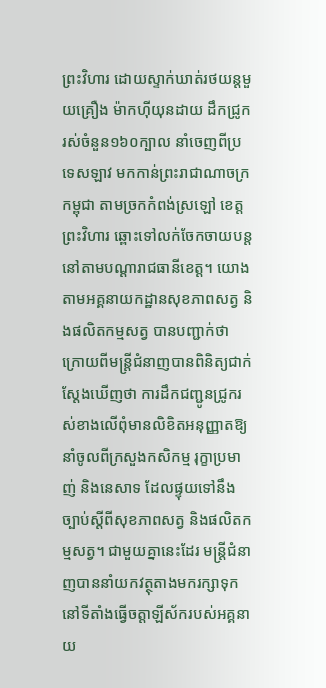ព្រះវិហារ ដោយស្ទាក់ឃាត់រថយន្តមួយគ្រឿង ម៉ាកហ៊ីយុនដាយ ដឹកជ្រូករស់ចំនួន១៦០ក្បាល នាំចេញពីប្រទេសឡាវ មកកាន់ព្រះរាជាណាចក្រកម្ពុជា តាមច្រកកំពង់ស្រឡៅ ខេត្តព្រះវិហារ ឆ្ពោះទៅលក់ចែកចាយបន្តនៅតាមបណ្ដារាជធានីខេត្ត។ យោងតាមអគ្គនាយកដ្ឋានសុខភាពសត្វ និងផលិតកម្មសត្វ បានបញ្ជាក់ថា ក្រោយពីមន្ត្រីជំនាញបានពិនិត្យជាក់ស្តែងឃើញថា ការដឹកជញ្ជូនជ្រូករស់ខាងលើពុំមានលិខិតអនុញ្ញាតឱ្យនាំចូលពីក្រសួងកសិកម្ម រុក្ខាប្រមាញ់ និងនេសាទ ដែលផ្ទុយទៅនឹងច្បាប់ស្ដីពីសុខភាពសត្វ និងផលិតកម្មសត្វ។ ជាមួយគ្នានេះដែរ មន្ត្រីជំនាញបាននាំយកវត្ថុតាងមករក្សាទុកនៅទីតាំងធ្វើចត្តាឡីស័ករបស់អគ្គនាយ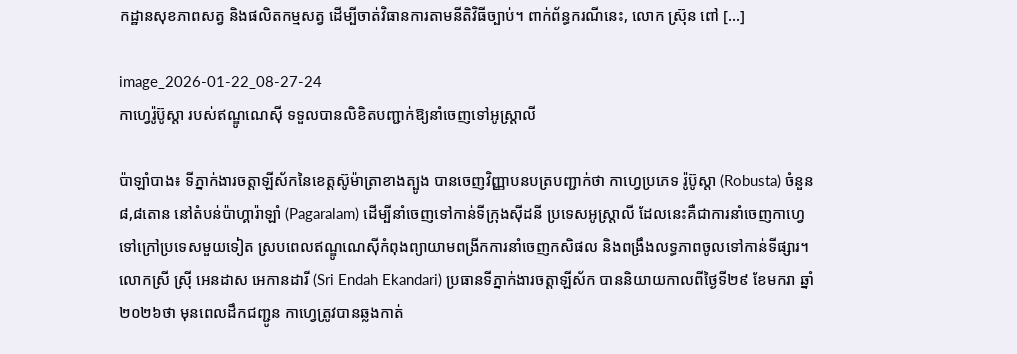កដ្ឋានសុខភាពសត្វ និងផលិតកម្មសត្វ ដើម្បីចាត់វិធានការតាមនីតិវិធីច្បាប់។ ពាក់ព័ន្ធករណីនេះ, លោក ស្រ៊ុន ពៅ […]

image_2026-01-22_08-27-24
កាហ្វេរ៉ូប៊ូស្តា របស់ឥណ្ឌូណេស៊ី ទទួលបានលិខិតបញ្ជាក់ឱ្យនាំចេញទៅអូស្ត្រាលី

ប៉ាឡាំបាង៖ ទីភ្នាក់ងារចត្តាឡីស័កនៃខេត្តស៊ូម៉ាត្រាខាងត្បូង បានចេញវិញ្ញាបនបត្របញ្ជាក់ថា កាហ្វេប្រភេទ រ៉ូប៊ូស្តា (Robusta) ចំនួន៨,៨តោន នៅតំបន់ប៉ាហ្គារ៉ាឡាំ (Pagaralam) ដើម្បីនាំចេញទៅកាន់ទីក្រុងស៊ីដនី ប្រទេសអូស្ត្រាលី ដែលនេះគឺជាការនាំចេញកាហ្វេទៅក្រៅប្រទេសមួយទៀត ស្របពេលឥណ្ឌូណេស៊ីកំពុងព្យាយាមពង្រីកការនាំចេញកសិផល និងពង្រឹងលទ្ធភាពចូលទៅកាន់ទីផ្សារ។ លោកស្រី ស្រ៊ី អេនដាស អេកានដារី (Sri Endah Ekandari) ប្រធានទីភ្នាក់ងារចត្តាឡីស័ក បាននិយាយកាលពីថ្ងៃទី២៩ ខែមករា ឆ្នាំ២០២៦ថា មុនពេលដឹកជញ្ជូន កាហ្វេត្រូវបានឆ្លងកាត់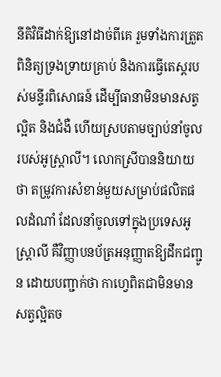នីតិវិធីដាក់ឱ្យនៅដាច់ពីគេ រួមទាំងការត្រួតពិនិត្យទ្រងទ្រាយគ្រាប់ និងការធ្វើតេស្តរបស់មន្ទីរពិសោធន៍ ដើម្បីធានាមិនមានសត្វល្អិត និងជំងឺ ហើយស្របតាមច្បាប់នាំចូលរបស់អូស្ត្រាលី។ លោកស្រីបាននិយាយថា តម្រូវការសំខាន់មួយសម្រាប់ផលិតផលដំណាំ ដែលនាំចូលទៅក្នុងប្រទេសអូស្ត្រាលី គឺវិញ្ញាបនប័ត្រអនុញ្ញាតឱ្យដឹកជញ្ជូន ដោយបញ្ជាក់ថា កាហ្វេពិតជាមិនមានសត្វល្អិតច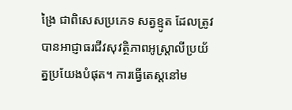ង្រៃ ជាពិសេសប្រភេទ សត្វខ្មូត ដែលត្រូវបានអាជ្ញាធរជីវសុវត្ថិភាពអូស្ត្រាលីប្រយ័ត្នប្រយែងបំផុត។ ការធ្វើតេស្តនៅម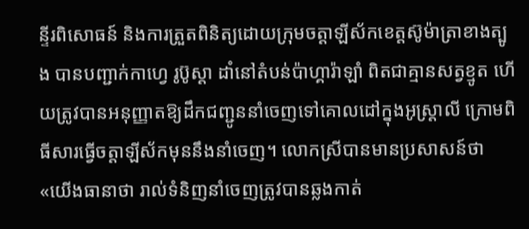ន្ទីរពិសោធន៍ និងការត្រួតពិនិត្យដោយក្រុមចត្តាឡីស័កខេត្តស៊ូម៉ាត្រាខាងត្បូង បានបញ្ជាក់កាហ្វេ រូប៊ូស្តា ដាំនៅតំបន់ប៉ាហ្គារ៉ាឡាំ ពិតជាគ្មានសត្វខ្មូត ហើយត្រូវបានអនុញ្ញាតឱ្យដឹកជញ្ជូននាំចេញទៅគោលដៅក្នុងអូស្ត្រាលី ក្រោមពិធីសារធ្វើចត្តាឡីស័កមុននឹងនាំចេញ។ លោកស្រីបានមានប្រសាសន៍ថា «យើងធានាថា រាល់ទំនិញនាំចេញត្រូវបានឆ្លងកាត់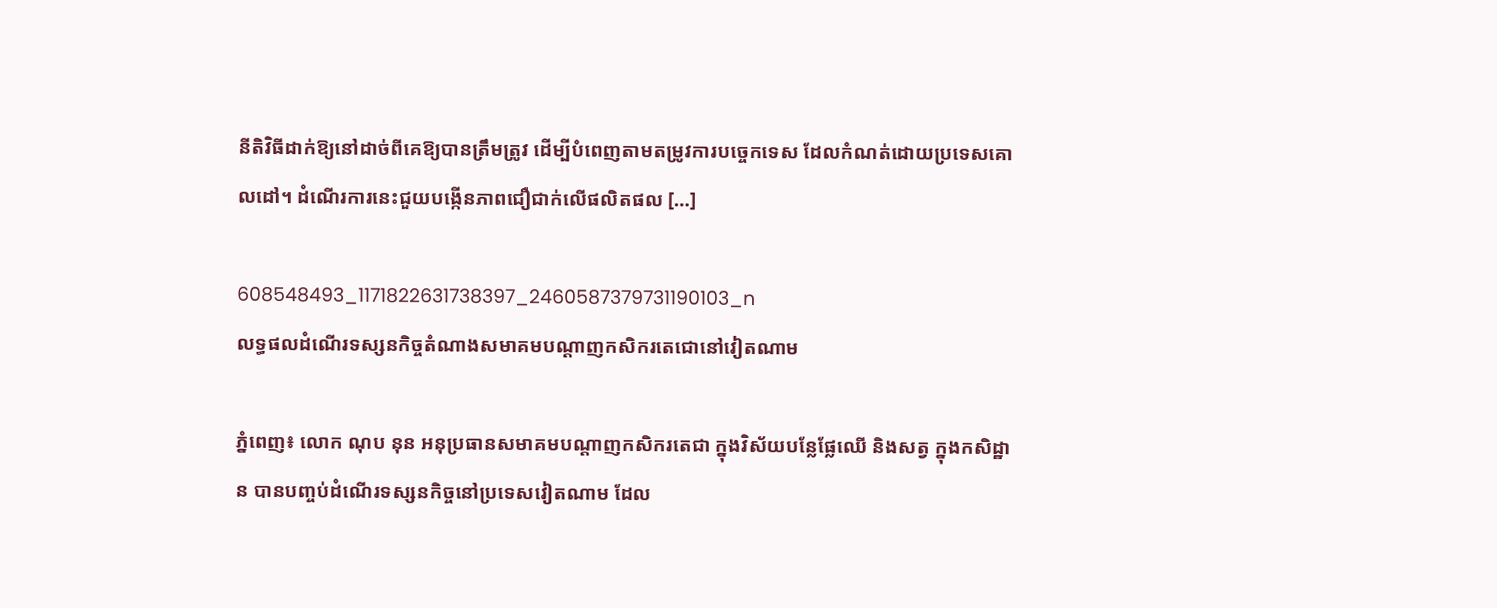នីតិវិធីដាក់ឱ្យនៅដាច់ពីគេឱ្យបានត្រឹមត្រូវ ដើម្បីបំពេញតាមតម្រូវការបច្ចេកទេស ដែលកំណត់ដោយប្រទេសគោលដៅ។ ដំណើរការនេះជួយបង្កើនភាពជឿជាក់លើផលិតផល […]

608548493_1171822631738397_2460587379731190103_n
លទ្ធផលដំណើរទស្សនកិច្ចតំណាងសមាគមបណ្តាញកសិករតេជោនៅវៀតណាម

ភ្នំពេញ៖ លោក ណុប នុន អនុប្រធានសមាគមបណ្តាញកសិករតេជា ក្នុងវិស័យបន្លែផ្លែឈើ និងសត្វ ក្នុងកសិដ្ឋាន បានបញ្ចប់ដំណើរទស្សនកិច្ចនៅប្រទេសវៀតណាម ដែល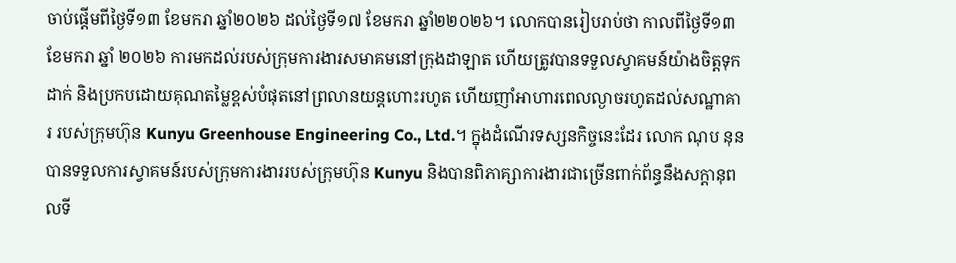ចាប់ផ្តើមពីថ្ងៃទី១៣ ខែមករា ឆ្នាំ២០២៦ ដល់ថ្ងៃទី១៧ ខែមករា ឆ្នាំ២២០២៦។ លោកបានរៀបរាប់ថា កាលពីថ្ងៃទី១៣ ខែមករា ឆ្នាំ ២០២៦ ការមកដល់របស់ក្រុមការងារសមាគមនៅក្រុងដាឡាត ហើយត្រូវបានទទួលស្វាគមន៍យ៉ាងចិត្តទុកដាក់ និងប្រកបដោយគុណតម្លៃខ្ពស់បំផុតនៅព្រលានយន្តហោះរហូត ហើយញាំអាហារពេលល្ងាចរហូតដល់សណ្ឋាគារ របស់ក្រុមហ៊ុន Kunyu Greenhouse Engineering Co., Ltd.។ ក្នុងដំណើរទស្សនកិច្ចនេះដែរ លោក ណុប នុន បានទទួលការស្វាគមន៍របស់ក្រុមការងាររបស់ក្រុមហ៊ុន Kunyu និងបានពិភាគ្សាការងារជាច្រើនពាក់ព័ន្ធនឹងសក្តានុពលទី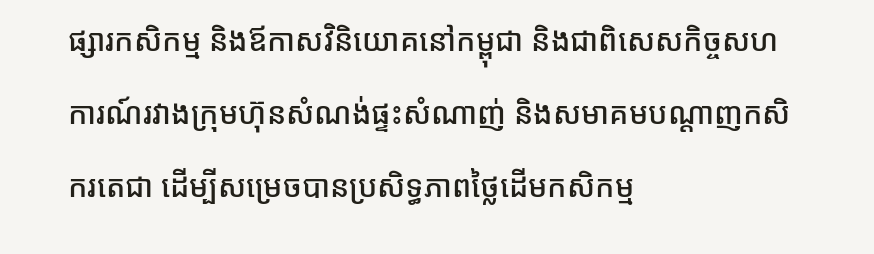ផ្សារកសិកម្ម និងឪកាសវិនិយោគនៅកម្ពុជា និងជាពិសេសកិច្ចសហការណ៍រវាងក្រុមហ៊ុនសំណង់ផ្ទះសំណាញ់ និងសមាគមបណ្តាញកសិករតេជា ដើម្បីសម្រេចបានប្រសិទ្ធភាពថ្លៃដើមកសិកម្ម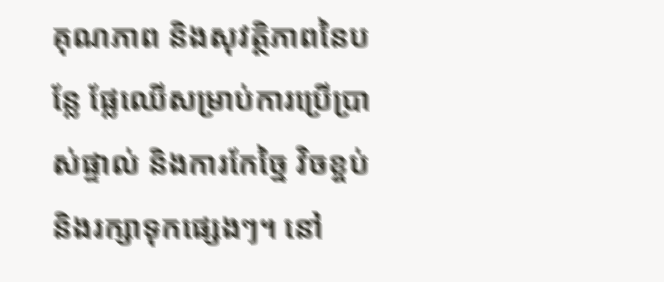គុណភាព និងសុវត្ថិភាពនៃបន្លែ ផ្លែឈើសម្រាប់ការប្រើប្រាស់ផ្ទាល់ និងការកែច្នៃ វិចខ្ចប់ និងរក្សាទុកផ្សេងៗ។ នៅ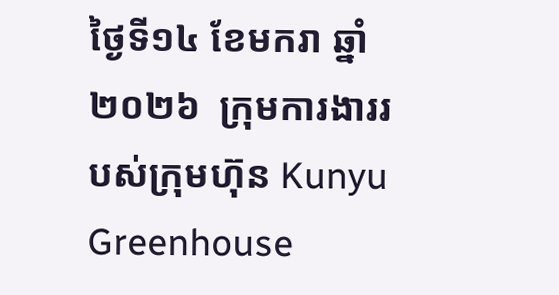ថ្ងៃទី១៤ ខែមករា ឆ្នាំ២០២៦  ក្រុមការងាររបស់ក្រុមហ៊ុន Kunyu Greenhouse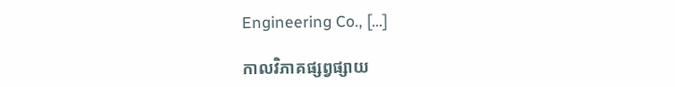Engineering Co., […]

កាលវិភាគផ្សព្វផ្សាយ